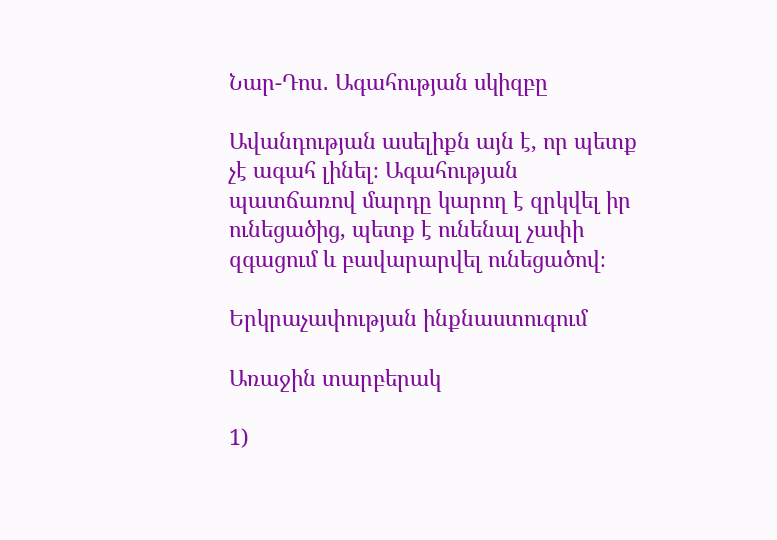Նար-Դոս․ Ագահության սկիզբը

Ավանդության ասելիքն այն է, որ պետք չէ ագահ լինել։ Ագահության պատճառով մարդը կարող է զրկվել իր ունեցածից, պետք է ունենալ չափի զգացում և բավարարվել ունեցածով։

Երկրաչափության ինքնաստուգում

Առաջին տարբերակ

1)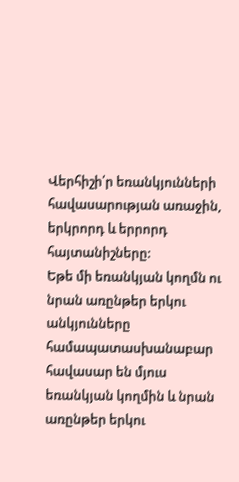Վերհիշի՛ր եռանկյունների հավասարության առաջին, երկրորդ և երրորդ հայտանիշները:
Եթե մի եռանկյան կողմն ու նրան առընթեր երկու անկյունները համապատասխանաբար հավասար են մյուս եռանկյան կողմին և նրան առընթեր երկու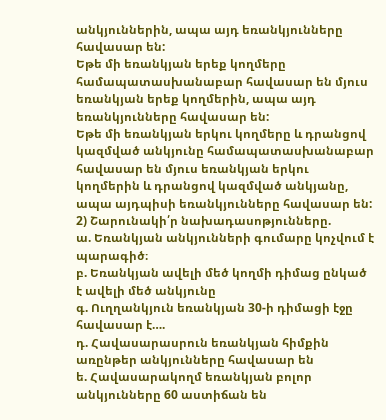անկյուններին, ապա այդ եռանկյունները հավասար են:
Եթե մի եռանկյան երեք կողմերը համապատասխանաբար հավասար են մյուս եռանկյան երեք կողմերին, ապա այդ եռանկյունները հավասար են:
Եթե մի եռանկյան երկու կողմերը և դրանցով կազմված անկյունը համապատասխանաբար հավասար են մյուս եռանկյան երկու կողմերին և դրանցով կազմված անկյանը, ապա այդպիսի եռանկյունները հավասար են:
2) Շարունակի՛ր նախադասոթյունները.
ա. Եռանկյան անկյունների գումարը կոչվում է պարագիծ։
բ. Եռանկյան ավելի մեծ կողմի դիմաց ընկած է ավելի մեծ անկյունը
գ. Ուղղանկյուն եռանկյան 30-ի դիմացի էջը հավասար է….
դ. Հավասարասրուն եռանկյան հիմքին առընթեր անկյունները հավասար են
ե. Հավասարակողմ եռանկյան բոլոր անկյունները 60 աստիճան են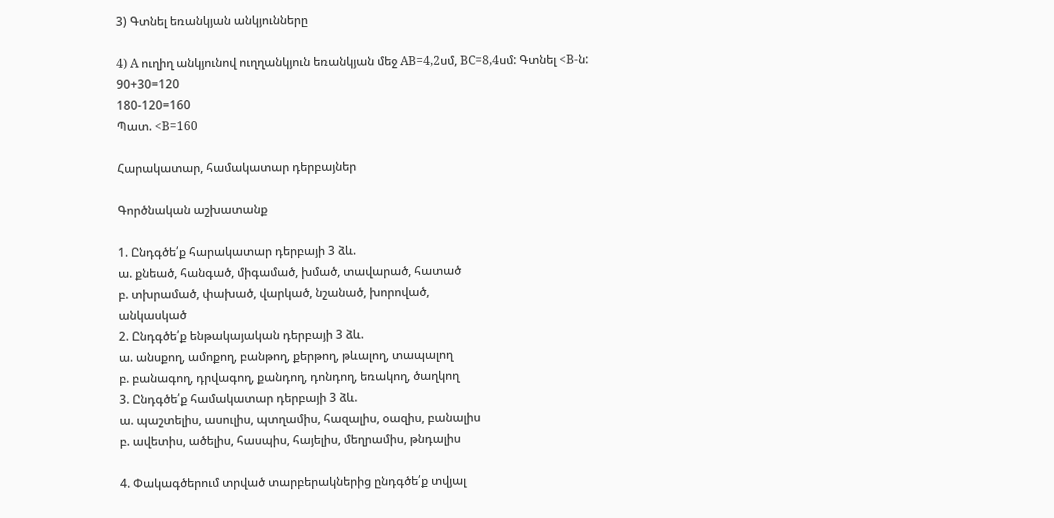3) Գտնել եռանկյան անկյունները

4) A ուղիղ անկյունով ուղղանկյուն եռանկյան մեջ AB=4,2սմ, BC=8,4սմ: Գտնել <B-ն:
90+30=120
180-120=160
Պատ. <B=160

Հարակատար, համակատար դերբայներ

Գործնական աշխատանք

1. Ընդգծե՛ք հարակատար դերբայի 3 ձև.
ա. քնեած, հանգած, միգամած, խմած, տավարած, հատած
բ. տխրամած, փախած, վարկած, նշանած, խորոված,
անկասկած
2. Ընդգծե՛ք ենթակայական դերբայի 3 ձև.
ա. անսքող, ամոքող, բանթող, քերթող, թևալող, տապալող
բ. բանագող, դրվագող, քանդող, դոնդող, եռակող, ծաղկող
3. Ընդգծե՛ք համակատար դերբայի 3 ձև.
ա. պաշտելիս, ասուլիս, պտղամիս, հազալիս, օազիս, բանալիս
բ. ավետիս, ածելիս, հասպիս, հայելիս, մեղրամիս, թնդալիս

4. Փակագծերում տրված տարբերակներից ընդգծե՛ք տվյալ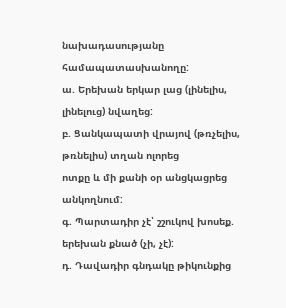նախադասությանը համապատասխանողը:
ա. Երեխան երկար լաց (լինելիս, լինելուց) նվաղեց:
բ. Ցանկապատի վրայով (թռչելիս, թռնելիս) տղան ոլորեց
ոտքը և մի քանի օր անցկացրեց անկողնում:
գ. Պարտադիր չէ՝ շշուկով խոսեք. երեխան քնած (չի, չէ):
դ. Դավադիր գնդակը թիկունքից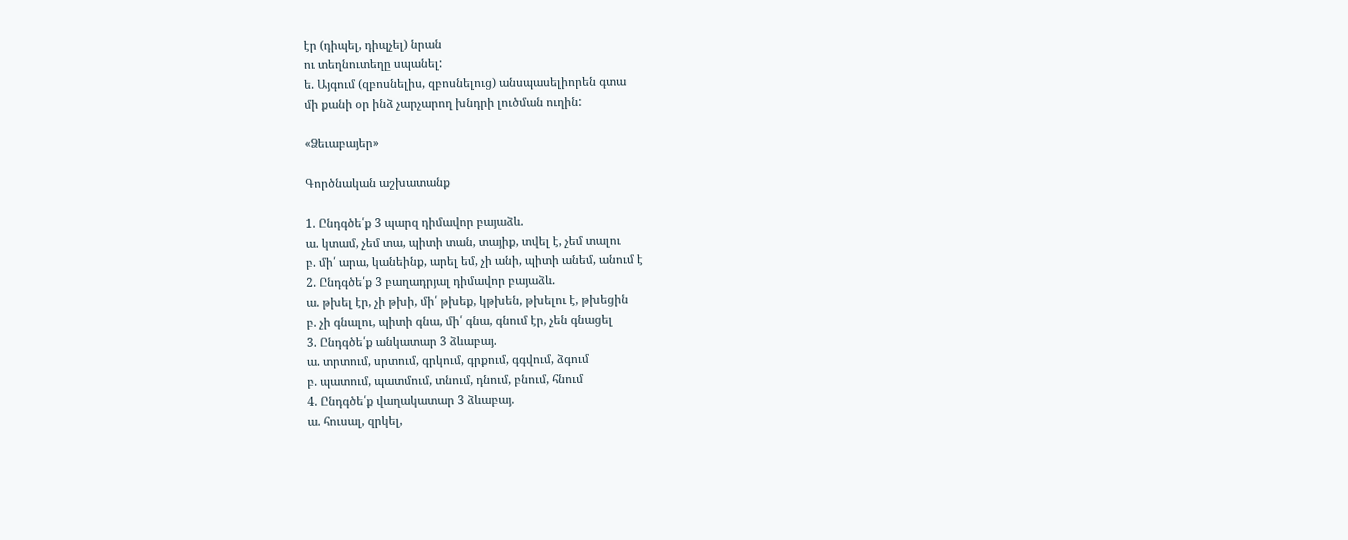էր (դիպել, դիպչել) նրան
ու տեղնուտեղը սպանել:
ե. Այգում (զբոսնելիս, զբոսնելուց) անսպասելիորեն գտա
մի քանի օր ինձ չարչարող խնդրի լուծման ուղին:

«Ձեւաբայեր»

Գործնական աշխատանք

1. Ընդգծե՛ք 3 պարզ դիմավոր բայաձև.
ա. կտամ, չեմ տա, պիտի տան, տայիք, տվել է, չեմ տալու
բ. մի՛ արա, կանեինք, արել եմ, չի անի, պիտի անեմ, անում է
2. Ընդգծե՛ք 3 բաղադրյալ դիմավոր բայաձև.
ա. թխել էր, չի թխի, մի՛ թխեք, կթխեն, թխելու է, թխեցին
բ. չի գնալու, պիտի գնա, մի՛ գնա, գնում էր, չեն գնացել
3. Ընդգծե՛ք անկատար 3 ձևաբայ.
ա. տրտում, սրտում, գրկում, գրքում, գգվում, ձգում
բ. պատում, պատմում, տնում, դնում, բնում, հնում
4. Ընդգծե՛ք վաղակատար 3 ձևաբայ.
ա. հուսալ, զրկել,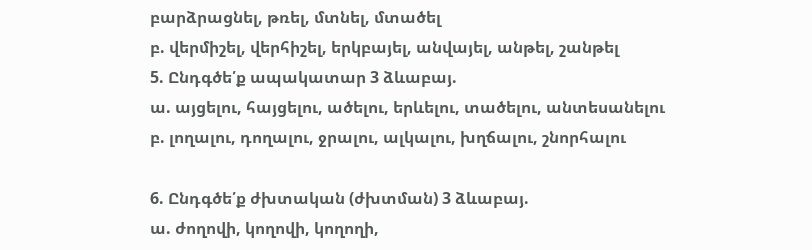բարձրացնել, թռել, մտնել, մտածել
բ. վերմիշել, վերհիշել, երկբայել, անվայել, անթել, շանթել
5. Ընդգծե՛ք ապակատար 3 ձևաբայ.
ա. այցելու, հայցելու, ածելու, երևելու, տածելու, անտեսանելու
բ. լողալու, դողալու, ջրալու, ալկալու, խղճալու, շնորհալու

6. Ընդգծե՛ք ժխտական (ժխտման) 3 ձևաբայ.
ա. ժողովի, կողովի, կողողի,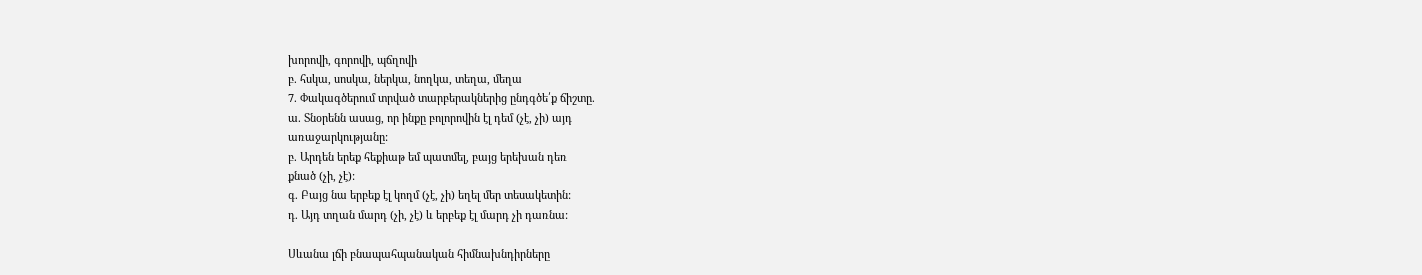խորովի, գորովի, պճղովի
բ. հսկա, սոսկա, ներկա, նողկա, տեղա, մեղա
7. Փակագծերում տրված տարբերակներից ընդգծե՛ք ճիշտը.
ա. Տնօրենն ասաց, որ ինքը բոլորովին էլ դեմ (չէ, չի) այդ
առաջարկությանը:
բ. Արդեն երեք հեքիաթ եմ պատմել, բայց երեխան դեռ
քնած (չի, չէ):
գ. Բայց նա երբեք էլ կողմ (չէ, չի) եղել մեր տեսակետին:
դ. Այդ տղան մարդ (չի, չէ) և երբեք էլ մարդ չի դառնա:

Սևանա լճի բնապահպանական հիմնախնդիրները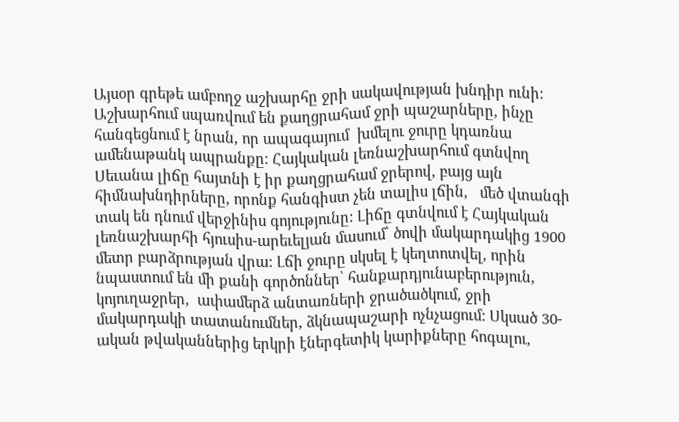Այսօր գրեթե ամբողջ աշխարհը ջրի սակավության խնդիր ունի: Աշխարհում սպառվում են քաղցրահամ ջրի պաշարները, ինչը հանգեցնում է նրան, որ ապագայում  խմելու ջուրը կդառնա ամենաթանկ ապրանքը: Հայկական լեռնաշխարհում գտնվող Սեւանա լիճը հայտնի է իր քաղցրահամ ջրերով, բայց այն հիմնախնդիրները, որոնք հանգիստ չեն տալիս լճին,   մեծ վտանգի տակ են դնում վերջինիս գոյությունը: Լիճը գտնվում է Հայկական լեռնաշխարհի հյուսիս-արեւելյան մասում՝ ծովի մակարդակից 1900 մետր բարձրության վրա: Լճի ջուրը սկսել է կեղտոտվել, որին նպաստում են մի քանի գործոններ՝ հանքարդյունաբերություն, կոյուղաջրեր,  ափամերձ անտառների ջրածածկում, ջրի մակարդակի տատանումներ, ձկնապաշարի ոչնչացում: Սկսած 30-ական թվականներից երկրի էներգետիկ կարիքները հոգալու,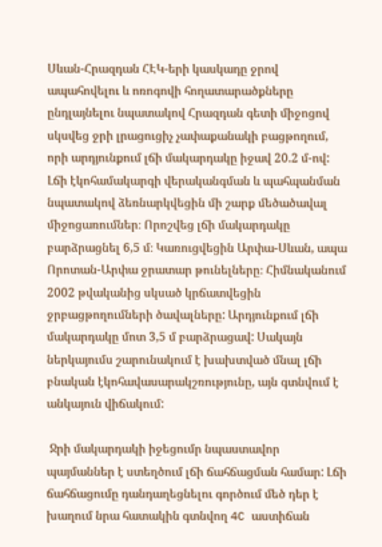Սևան-Հրազդան ՀԷԿ-երի կասկադը ջրով ապահովելու և ոռոգովի հողատարածքները ընդլայնելու նպատակով Հրազդան գետի միջոցով սկսվեց ջրի լրացուցիչ չափաքանակի բացթողում, որի արդյունքում լճի մակարդակը իջավ 20.2 մ-ով: Լճի էկոհամակարգի վերականգման և պահպանման նպատակով ձեռնարկվեցին մի շարք մեծածավալ միջոցառումներ։ Որոշվեց լճի մակարդակը բարձրացնել 6,5 մ։ Կառուցվեցին Արփա-Սևան, ապա Որոտան-Արփա ջրատար թունելները։ Հիմնականում 2002 թվականից սկսած կրճատվեցին ջրբացթողումների ծավալները: Արդյունքում լճի մակարդակը մոտ 3,5 մ բարձրացավ: Սակայն ներկայումս շարունակում է խախտված մնալ լճի բնական էկոհավասարակշռությունը, այն գտնվում է անկայուն վիճակում:

 Ջրի մակարդակի իջեցումր նպաստավոր պայմաններ է ստեղծում լճի ճահճացման համար: Լճի ճահճացումը դանդաղեցնելու գործում մեծ դեր է խաղում նրա հատակին գտնվող 4C աստիճան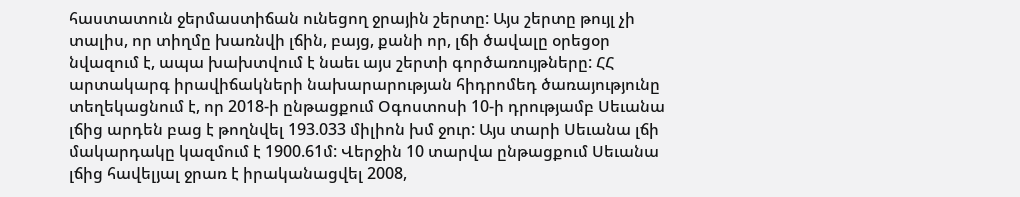հաստատուն ջերմաստիճան ունեցող ջրային շերտը: Այս շերտը թույլ չի տալիս, որ տիղմը խառնվի լճին, բայց, քանի որ, լճի ծավալը օրեցօր նվազում է, ապա խախտվում է նաեւ այս շերտի գործառույթները: ՀՀ արտակարգ իրավիճակների նախարարության հիդրոմեդ ծառայությունը տեղեկացնում է, որ 2018-ի ընթացքում Օգոստոսի 10-ի դրությամբ Սեւանա լճից արդեն բաց է թողնվել 193.033 միլիոն խմ ջուր: Այս տարի Սեւանա լճի մակարդակը կազմում է 1900.61մ: Վերջին 10 տարվա ընթացքում Սեւանա լճից հավելյալ ջրառ է իրականացվել 2008,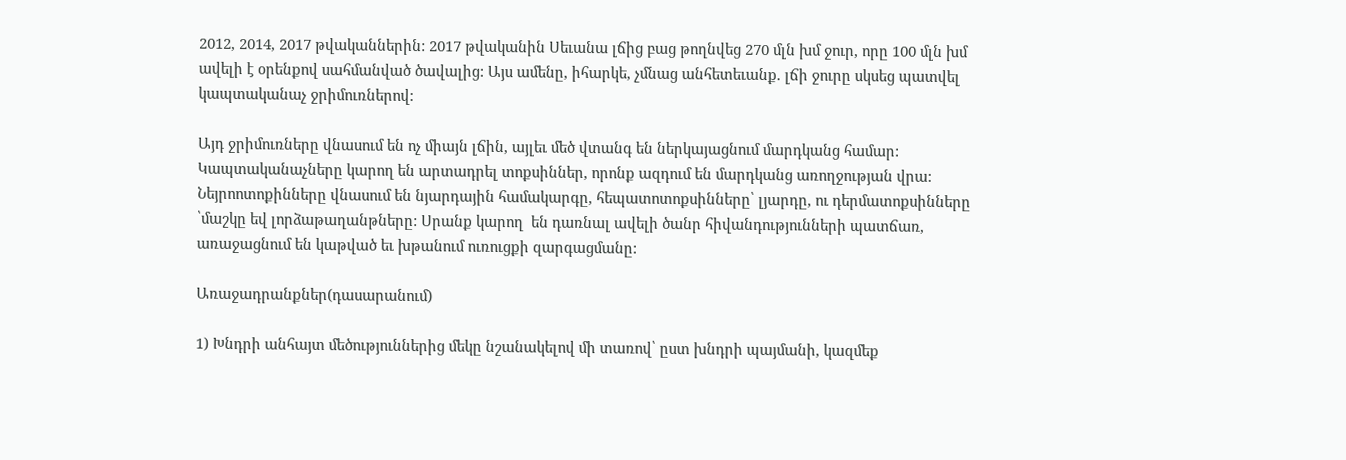2012, 2014, 2017 թվականներին: 2017 թվականին Սեւանա լճից բաց թողնվեց 270 մլն խմ ջուր, որը 100 մլն խմ ավելի է օրենքով սահմանված ծավալից: Այս ամենը, իհարկե, չմնաց անհետեւանք. լճի ջուրը սկսեց պատվել կապտականաչ ջրիմուռներով:

Այդ ջրիմուռները վնասում են ոչ միայն լճին, այլեւ մեծ վտանգ են ներկայացնում մարդկանց համար: Կապտականաչները կարող են արտադրել տոքսիններ, որոնք ազդում են մարդկանց առողջության վրա: Նեյրոոտոքինները վնասում են նյարդային համակարգը, հեպատոտոքսինները՝ լյարդը, ու դերմատոքսինները ՝մաշկը եվ լորձաթաղանթները: Սրանք կարող  են դառնալ ավելի ծանր հիվանդությունների պատճառ, առաջացնում են կաթված եւ խթանում ուռուցքի զարգացմանը:

Առաջադրանքներ(դասարանում)

1) Խնդրի անհայտ մեծություններից մեկը նշանակելով մի տառով՝ ըստ խնդրի պայմանի, կազմեք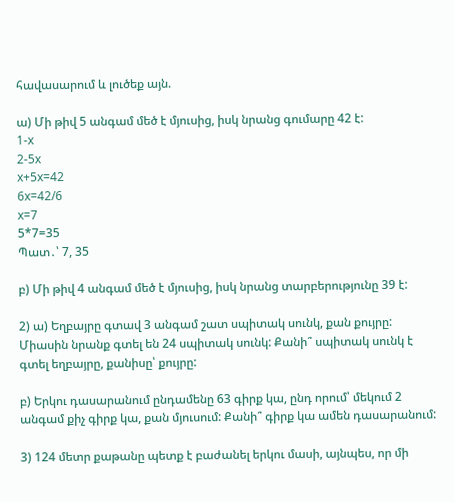հավասարում և լուծեք այն.

ա) Մի թիվ 5 անգամ մեծ է մյուսից, իսկ նրանց գումարը 42 է:
1-x
2-5x
x+5x=42
6x=42/6
x=7
5*7=35
Պատ․՝ 7, 35

բ) Մի թիվ 4 անգամ մեծ է մյուսից, իսկ նրանց տարբերությունը 39 է:

2) ա) Եղբայրը գտավ 3 անգամ շատ սպիտակ սունկ, քան քույրը: Միասին նրանք գտել են 24 սպիտակ սունկ: Քանի՞ սպիտակ սունկ է գտել եղբայրը, քանիսը՝ քույրը:

բ) Երկու դասարանում ընդամենը 63 գիրք կա, ընդ որում՝ մեկում 2 անգամ քիչ գիրք կա, քան մյուսում: Քանի՞ գիրք կա ամեն դասարանում:

3) 124 մետր քաթանը պետք է բաժանել երկու մասի, այնպես, որ մի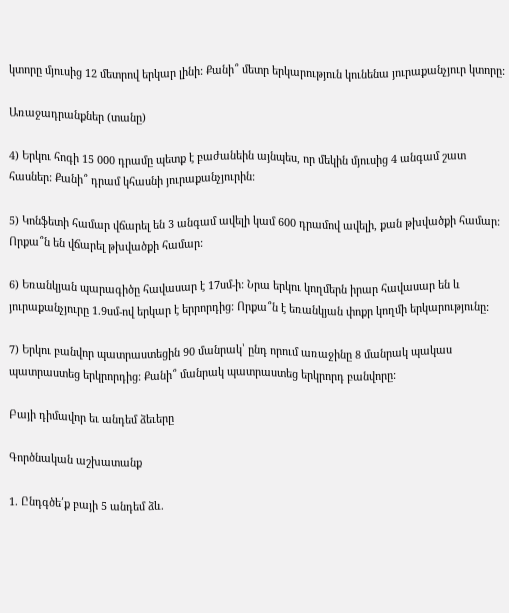կտորը մյուսից 12 մետրով երկար լինի: Քանի՞ մետր երկարություն կունենա յուրաքանչյուր կտորը:

Առաջադրանքներ (տանը)

4) Երկու հոգի 15 000 դրամը պետք է բաժանեին այնպես, որ մեկին մյուսից 4 անգամ շատ հասներ: Քանի՞ դրամ կհասնի յուրաքանչյուրին:

5) Կոնֆետի համար վճարել են 3 անգամ ավելի կամ 600 դրամով ավելի, քան թխվածքի համար: Որքա՞ն են վճարել թխվածքի համար:

6) Եռանկյան պարագիծը հավասար է 17սմ-ի: Նրա երկու կողմերն իրար հավասար են և յուրաքանչյուրը 1.9սմ-ով երկար է երրորդից: Որքա՞ն է եռանկյան փոքր կողմի երկարությունը:

7) Երկու բանվոր պատրաստեցին 90 մանրակ՝ ընդ որում առաջինը 8 մանրակ պակաս պատրաստեց երկրորդից: Քանի՞ մանրակ պատրաստեց երկրորդ բանվորը:

Բայի դիմավոր եւ անդեմ ձեւերը

Գործնական աշխատանք

1. Ընդգծե՛ք բայի 5 անդեմ ձև.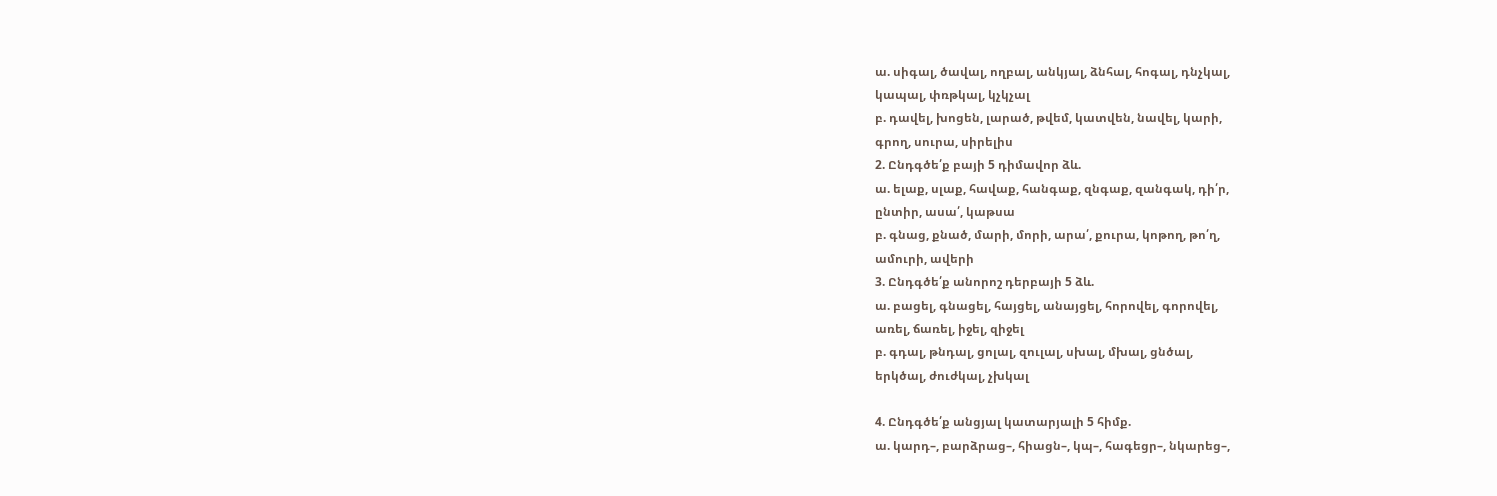ա. սիգալ, ծավալ, ողբալ, անկյալ, ձնհալ, հոգալ, դնչկալ,
կապալ, փռթկալ, կչկչալ
բ. դավել, խոցեն, լարած, թվեմ, կատվեն, նավել, կարի,
գրող, սուրա, սիրելիս
2. Ընդգծե՛ք բայի 5 դիմավոր ձև.
ա. ելաք, սլաք, հավաք, հանգաք, զնգաք, զանգակ, դի՛ր,
ընտիր, ասա՛, կաթսա
բ. գնաց, քնած, մարի, մորի, արա՛, քուրա, կոթող, թո՛ղ,
ամուրի, ավերի
3. Ընդգծե՛ք անորոշ դերբայի 5 ձև.
ա. բացել, գնացել, հայցել, անայցել, հորովել, գորովել,
առել, ճառել, իջել, զիջել
բ. գդալ, թնդալ, ցոլալ, զուլալ, սխալ, մխալ, ցնծալ,
երկծալ, ժուժկալ, չխկալ

4. Ընդգծե՛ք անցյալ կատարյալի 5 հիմք.
ա. կարդ–, բարձրաց–, հիացն–, կպ–, հագեցր–, նկարեց–,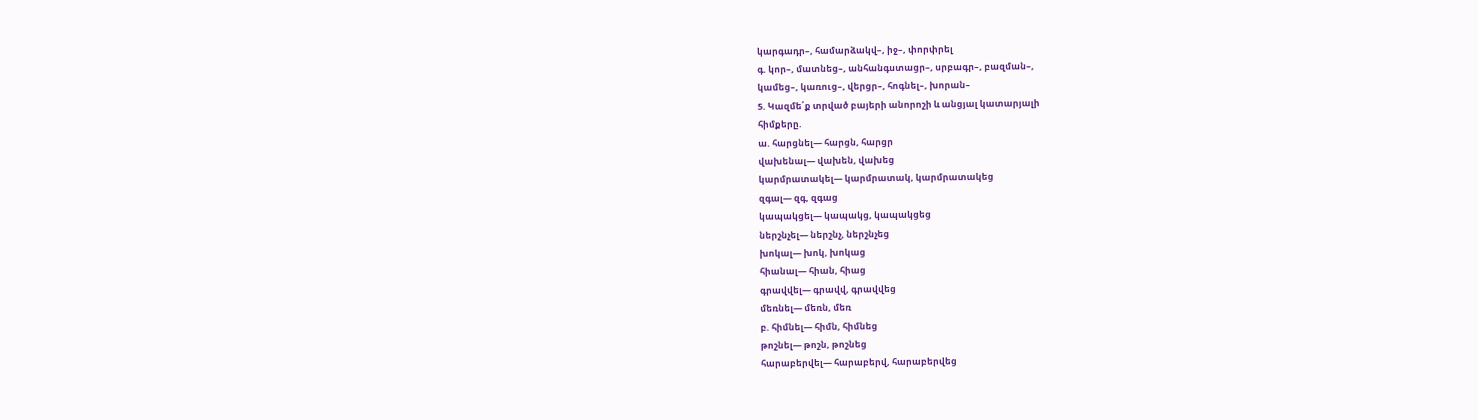կարգադր–, համարձակվ–, իջ–, փորփրել
գ. կոր–, մատնեց–, անհանգստացր–, սրբագր–, բազման–,
կամեց–, կառուց–, վերցր–, հոգնել–, խորան–
5. Կազմե՛ք տրված բայերի անորոշի և անցյալ կատարյալի
հիմքերը.
ա. հարցնել— հարցն, հարցր
վախենալ— վախեն, վախեց
կարմրատակել— կարմրատակ, կարմրատակեց
զգալ— զգ, զգաց
կապակցել— կապակց, կապակցեց
ներշնչել— ներշնչ, ներշնչեց
խոկալ— խոկ, խոկաց
հիանալ— հիան, հիաց
գրավվել— գրավվ, գրավվեց
մեռնել— մեռն, մեռ
բ. հիմնել— հիմն, հիմնեց
թոշնել— թոշն, թոշնեց
հարաբերվել— հարաբերվ, հարաբերվեց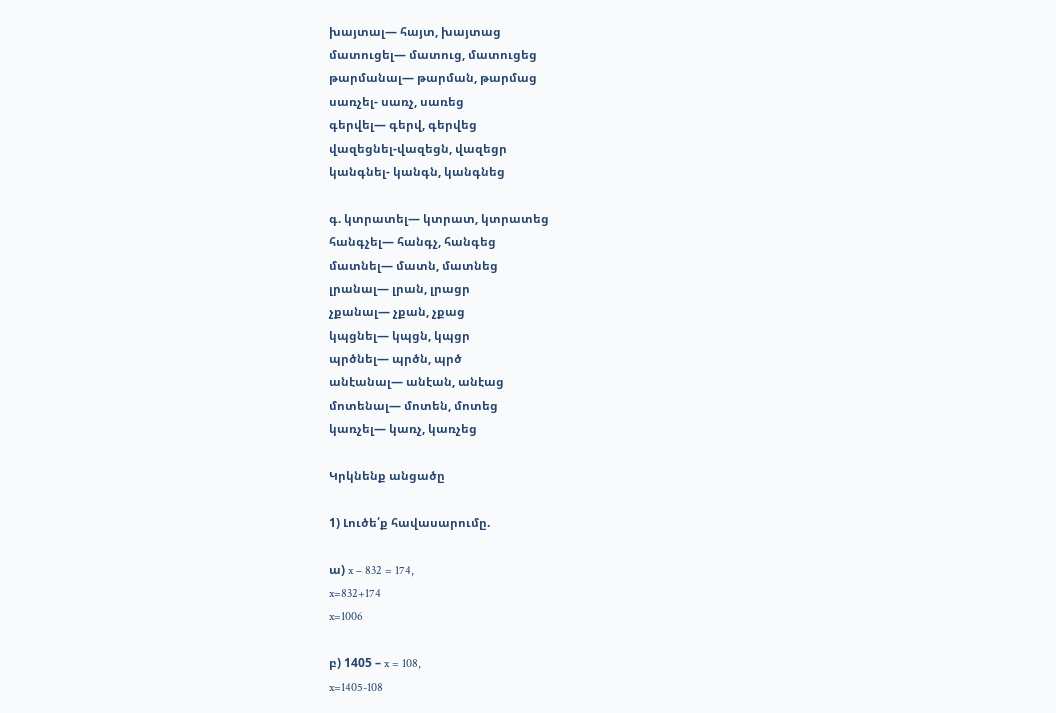խայտալ— հայտ, խայտաց
մատուցել— մատուց, մատուցեց
թարմանալ— թարման, թարմաց
սառչել- սառչ, սառեց
գերվել— գերվ, գերվեց
վազեցնել-վազեցն, վազեցր
կանգնել- կանգն, կանգնեց

գ. կտրատել— կտրատ, կտրատեց
հանգչել— հանգչ, հանգեց
մատնել— մատն, մատնեց
լրանալ— լրան, լրացր
չքանալ— չքան, չքաց
կպցնել— կպցն, կպցր
պրծնել— պրծն, պրծ
անէանալ— անէան, անէաց
մոտենալ— մոտեն, մոտեց
կառչել— կառչ, կառչեց

Կրկնենք անցածը

1) Լուծե՛ք հավասարումը.

ա) x – 832 = 174,
x=832+174
x=1006

բ) 1405 – x = 108,
x=1405-108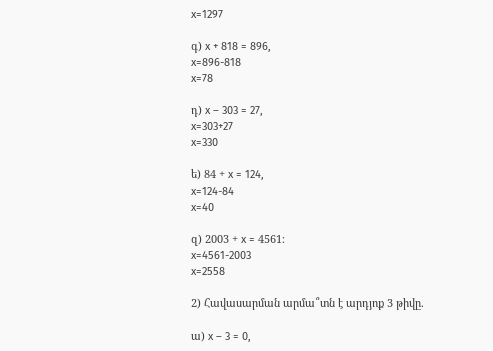x=1297

գ) x + 818 = 896,
x=896-818
x=78

դ) x – 303 = 27,
x=303+27
x=330

ե) 84 + x = 124,
x=124-84
x=40

զ) 2003 + x = 4561։
x=4561-2003
x=2558

2) Հավասարման արմա՞տն է արդյոք 3 թիվը.

ա) x – 3 = 0,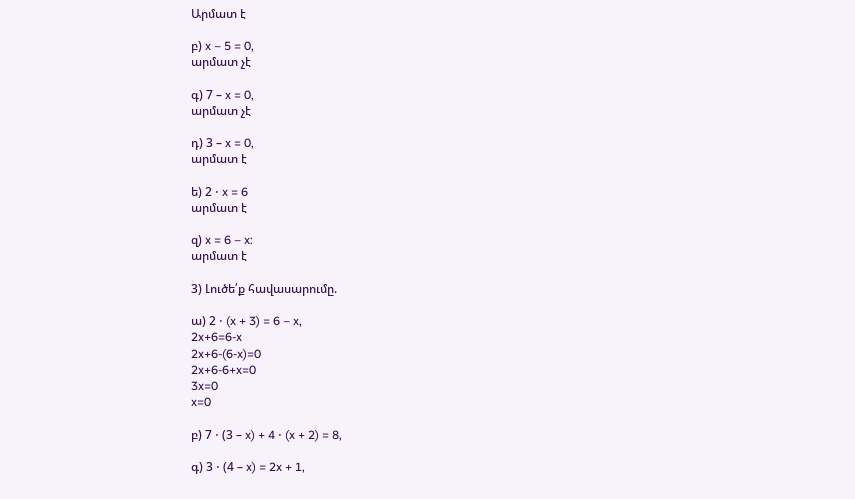Արմատ է

բ) x – 5 = 0,
արմատ չէ

գ) 7 – x = 0,
արմատ չէ

դ) 3 – x = 0,
արմատ է

ե) 2 ⋅ x = 6
արմատ է

զ) x = 6 – x:
արմատ է

3) Լուծե՛ք հավասարումը.

ա) 2 ⋅ (x + 3) = 6 – x,
2x+6=6-x
2x+6-(6-x)=0
2x+6-6+x=0
3x=0
x=0

բ) 7 ⋅ (3 – x) + 4 ⋅ (x + 2) = 8,

գ) 3 ⋅ (4 – x) = 2x + 1,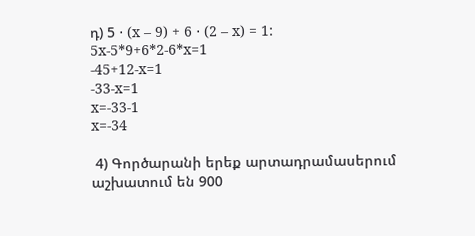դ) 5 ⋅ (x – 9) + 6 ⋅ (2 – x) = 1:
5x-5*9+6*2-6*x=1
-45+12-x=1
-33-x=1
x=-33-1
x=-34

 4) Գործարանի երեք արտադրամասերում աշխատում են 900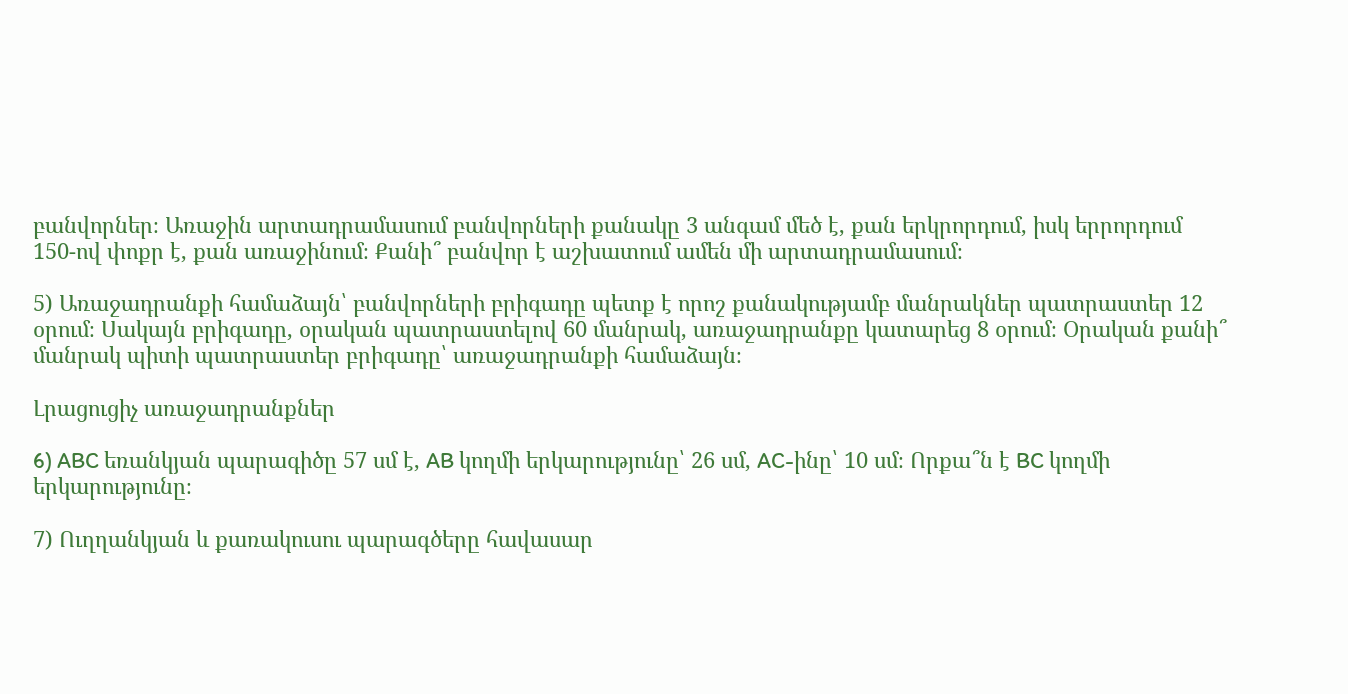բանվորներ։ Առաջին արտադրամասում բանվորների քանակը 3 անգամ մեծ է, քան երկրորդում, իսկ երրորդում 150-ով փոքր է, քան առաջինում։ Քանի՞ բանվոր է աշխատում ամեն մի արտադրամասում։

5) Առաջադրանքի համաձայն՝ բանվորների բրիգադը պետք է որոշ քանակությամբ մանրակներ պատրաստեր 12 օրում։ Սակայն բրիգադը, օրական պատրաստելով 60 մանրակ, առաջադրանքը կատարեց 8 օրում։ Օրական քանի՞ մանրակ պիտի պատրաստեր բրիգադը՝ առաջադրանքի համաձայն։

Լրացուցիչ առաջադրանքներ

6) ABC եռանկյան պարագիծը 57 սմ է, AB կողմի երկարությունը՝ 26 սմ, AC-ինը՝ 10 սմ։ Որքա՞ն է BC կողմի երկարությունը։

7) Ուղղանկյան և քառակուսու պարագծերը հավասար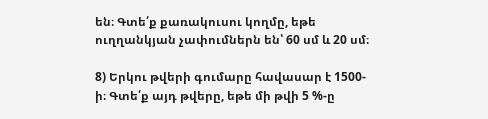են։ Գտե՛ք քառակուսու կողմը, եթե ուղղանկյան չափումներն են՝ 60 սմ և 20 սմ։

8) Երկու թվերի գումարը հավասար է 1500-ի։ Գտե՛ք այդ թվերը, եթե մի թվի 5 %-ը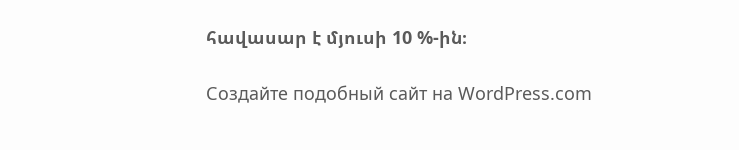հավասար է մյուսի 10 %-ին։

Создайте подобный сайт на WordPress.com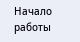Начало работы